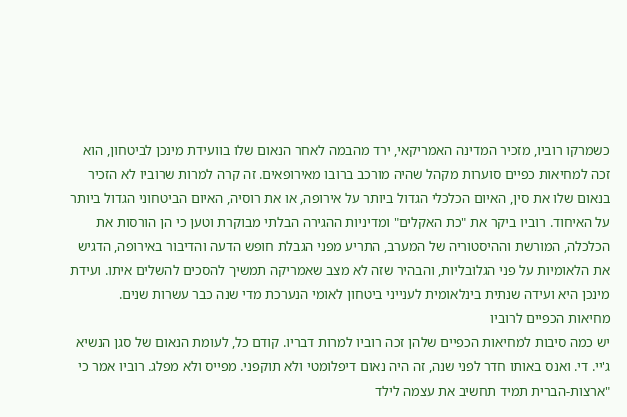כשמרקו רוביו, מזכיר המדינה האמריקאי, ירד מהבמה לאחר הנאום שלו בוועידת מינכן לביטחון, הוא זכה למחיאות כפיים סוערות מקהל שהיה מורכב ברובו מאירופאים. זה קרה למרות שרוביו לא הזכיר בנאום שלו את סין, האיום הכלכלי הגדול ביותר על אירופה, או את רוסיה, האיום הביטחוני הגדול ביותר על האיחוד. רוביו ביקר את "כת האקלים" ומדיניות ההגירה הבלתי מבוקרת וטען כי הן הורסות את הכלכלה, המורשת וההיסטוריה של המערב, התריע מפני הגבלת חופש הדעה והדיבור באירופה, הדגיש את הלאומיות על פני הגלובליות, והבהיר שזה לא מצב שאמריקה תמשיך להסכים להשלים איתו. ועידת מינכן היא ועידה שנתית בינלאומית לענייני ביטחון לאומי הנערכת מדי שנה כבר עשרות שנים.
מחיאות הכפיים לרוביו
יש כמה סיבות למחיאות הכפיים שלהן זכה רוביו למרות דבריו. קודם כל, לעומת הנאום של סגן הנשיא ג'יי. די. ואנס באותו חדר לפני שנה, זה היה נאום דיפלומטי ולא תוקפני. מפייס ולא מפלג. רוביו אמר כי "ארצות-הברית תמיד תחשיב את עצמה לילד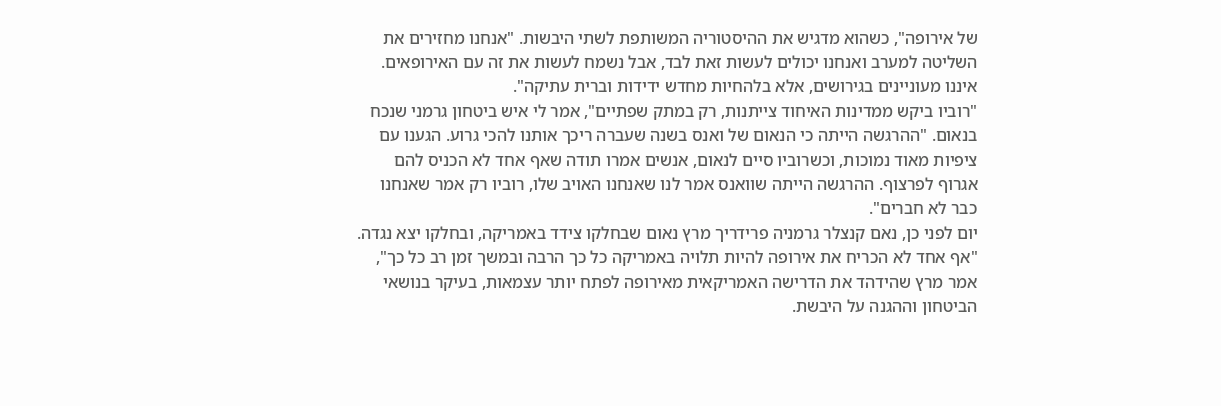של אירופה", כשהוא מדגיש את ההיסטוריה המשותפת לשתי היבשות. "אנחנו מחזירים את השליטה למערב ואנחנו יכולים לעשות זאת לבד, אבל נשמח לעשות את זה עם האירופאים. איננו מעוניינים בגירושים, אלא בלהחיות מחדש ידידות וברית עתיקה".
"רוביו ביקש ממדינות האיחוד צייתנות, רק במתק שפתיים", אמר לי איש ביטחון גרמני שנכח בנאום. "ההרגשה הייתה כי הנאום של ואנס בשנה שעברה ריכך אותנו להכי גרוע. הגענו עם ציפיות מאוד נמוכות, וכשרוביו סיים לנאום, אנשים אמרו תודה שאף אחד לא הכניס להם אגרוף לפרצוף. ההרגשה הייתה שוואנס אמר לנו שאנחנו האויב שלו, רוביו רק אמר שאנחנו כבר לא חברים".
יום לפני כן, נאם קנצלר גרמניה פרידריך מרץ נאום שבחלקו צידד באמריקה, ובחלקו יצא נגדה. "אף אחד לא הכריח את אירופה להיות תלויה באמריקה כל כך הרבה ובמשך זמן רב כל כך", אמר מרץ שהידהד את הדרישה האמריקאית מאירופה לפתח יותר עצמאות, בעיקר בנושאי הביטחון וההגנה על היבשת.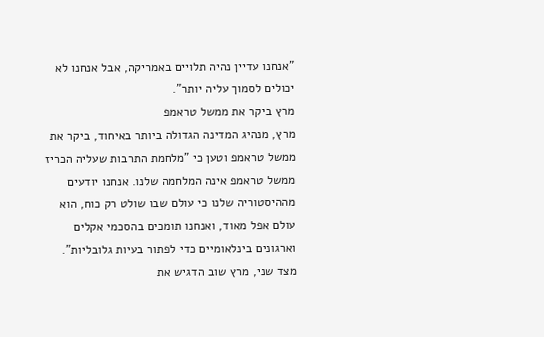"אנחנו עדיין נהיה תלויים באמריקה, אבל אנחנו לא יכולים לסמוך עליה יותר".
מרץ ביקר את ממשל טראמפ
מרץ, מנהיג המדינה הגדולה ביותר באיחוד, ביקר את ממשל טראמפ וטען כי "מלחמת התרבות שעליה הכריז ממשל טראמפ אינה המלחמה שלנו. אנחנו יודעים מההיסטוריה שלנו כי עולם שבו שולט רק כוח, הוא עולם אפל מאוד, ואנחנו תומכים בהסכמי אקלים וארגונים בינלאומיים כדי לפתור בעיות גלובליות". מצד שני, מרץ שוב הדגיש את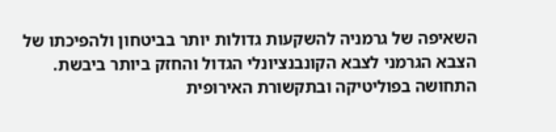השאיפה של גרמניה להשקעות גדולות יותר בביטחון ולהפיכתו של הצבא הגרמני לצבא הקונבנציונלי הגדול והחזק ביותר ביבשת.
התחושה בפוליטיקה ובתקשורת האירופית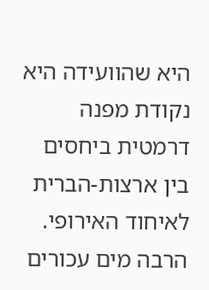היא שהוועידה היא נקודת מפנה דרמטית ביחסים בין ארצות-הברית לאיחוד האירופי. הרבה מים עכורים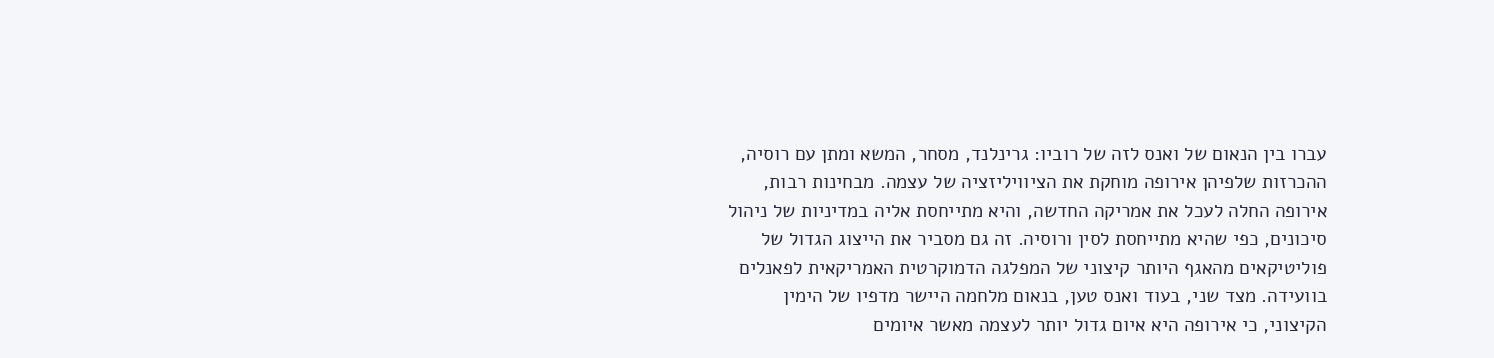עברו בין הנאום של ואנס לזה של רוביו: גרינלנד, מסחר, המשא ומתן עם רוסיה, ההכרזות שלפיהן אירופה מוחקת את הציוויליזציה של עצמה. מבחינות רבות, אירופה החלה לעכל את אמריקה החדשה, והיא מתייחסת אליה במדיניות של ניהול סיכונים, כפי שהיא מתייחסת לסין ורוסיה. זה גם מסביר את הייצוג הגדול של פוליטיקאים מהאגף היותר קיצוני של המפלגה הדמוקרטית האמריקאית לפאנלים בוועידה. מצד שני, בעוד ואנס טען, בנאום מלחמה היישר מדפיו של הימין הקיצוני, כי אירופה היא איום גדול יותר לעצמה מאשר איומים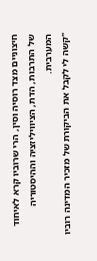חיצוניים מצד רוסיה וסין, הרי שרוביו קרא לאיחוד של התרבות, הדת, הציוויליזציה וההיסטוריה המערבית.
"קשה לי לקבל את הביקורת של מזכיר המדינה רוביו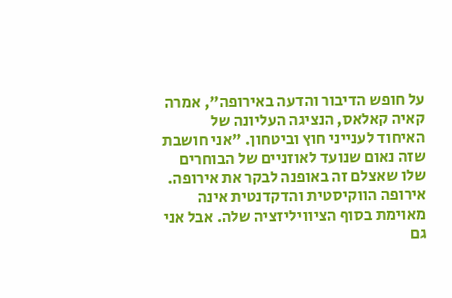על חופש הדיבור והדעה באירופה", אמרה קאיה קאלאס, הנציגה העליונה של האיחוד לענייני חוץ וביטחון. "אני חושבת שזה נאום שנועד לאוזניים של הבוחרים שלו שאצלם זה באופנה לבקר את אירופה. אירופה הווקיסטית והדקדנטית אינה מאוימת בסוף הציוויליזציה שלה. אבל אני גם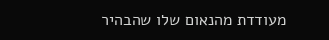מעודדת מהנאום שלו שהבהיר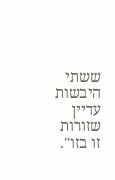ששתי היבשות עדיין שזורות זו בזו".